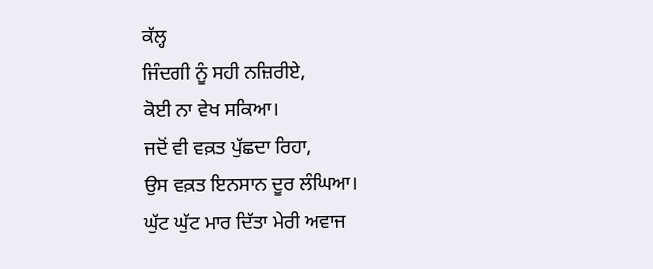ਕੱਲ੍ਹ
ਜਿੰਦਗੀ ਨੂੰ ਸਹੀ ਨਜ਼ਿਰੀਏ,
ਕੋਈ ਨਾ ਵੇਖ ਸਕਿਆ।
ਜਦੋਂ ਵੀ ਵਕ਼ਤ ਪੁੱਛਦਾ ਰਿਹਾ,
ਉਸ ਵਕ਼ਤ ਇਨਸਾਨ ਦੂਰ ਲੰਘਿਆ।
ਘੁੱਟ ਘੁੱਟ ਮਾਰ ਦਿੱਤਾ ਮੇਰੀ ਅਵਾਜ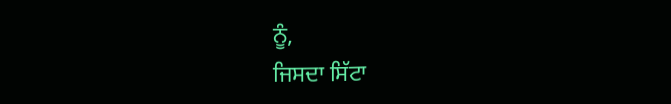ਨੂੰ,
ਜਿਸਦਾ ਸਿੱਟਾ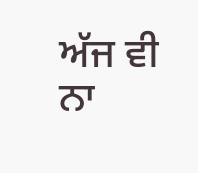ਅੱਜ ਵੀ ਨਾ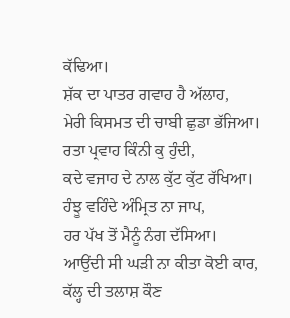ਕੱਢਿਆ।
ਸ਼ੱਕ ਦਾ ਪਾਤਰ ਗਵਾਹ ਹੈ ਅੱਲਾਹ,
ਮੇਰੀ ਕਿਸਮਤ ਦੀ ਚਾਬੀ ਛੁਡਾ ਭੱਜਿਆ।
ਰਤਾ ਪ੍ਰਵਾਹ ਕਿੰਨੀ ਕੁ ਹੁੰਦੀ,
ਕਦੇ ਵਜਾਹ ਦੇ ਨਾਲ ਕੁੱਟ ਕੁੱਟ ਰੱਖਿਆ।
ਹੰਝੂ ਵਹਿੰਦੇ ਅੰਮ੍ਰਿਤ ਨਾ ਜਾਪ,
ਹਰ ਪੱਖ ਤੋਂ ਮੈਨੂੰ ਨੰਗ ਦੱਸਿਆ।
ਆਉਂਦੀ ਸੀ ਘੜੀ ਨਾ ਕੀਤਾ ਕੋਈ ਕਾਰ,
ਕੱਲ੍ਹ ਦੀ ਤਲਾਸ਼ ਕੌਣ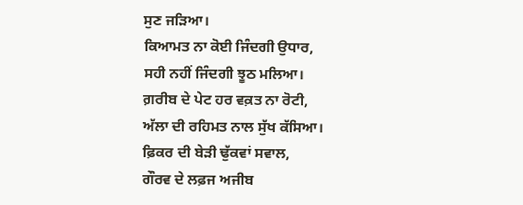ਸੁਣ ਜੜਿਆ।
ਕਿਆਮਤ ਨਾ ਕੋਈ ਜਿੰਦਗੀ ਉਧਾਰ,
ਸਹੀ ਨਹੀਂ ਜਿੰਦਗੀ ਝੂਠ ਮਲਿਆ।
ਗ਼ਰੀਬ ਦੇ ਪੇਟ ਹਰ ਵਕ਼ਤ ਨਾ ਰੋਟੀ,
ਅੱਲਾ ਦੀ ਰਹਿਮਤ ਨਾਲ ਸੁੱਖ ਕੱਸਿਆ।
ਫ਼ਿਕਰ ਦੀ ਬੇੜੀ ਢੁੱਕਵਾਂ ਸਵਾਲ,
ਗੌਰਵ ਦੇ ਲਫ਼ਜ ਅਜੀਬ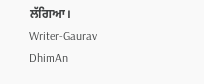ਲੱਗਿਆ।
Writer-Gaurav DhimAn